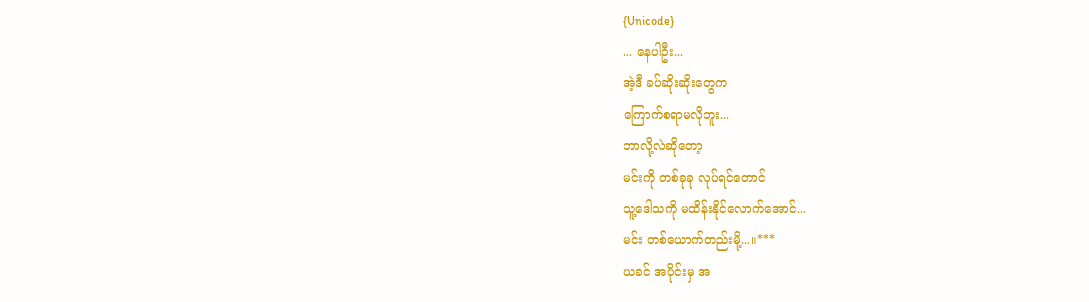{Unicode}
... နေပါဦး...
အဲ့ဒီ ခပ်ဆိုးဆိုးတွေက
ကြောက်စရာမလိုဘူး...
ဘာလို့လဲဆိုတော့
မင်းကို တစ်ခုခု လုပ်ရင်တောင်
သူ့ဒေါသကို မထိန်းနိုင်လောက်အောင်...
မင်း တစ်ယောက်တည်းမို့...။***
ယခင် အပိုင်းမှ အ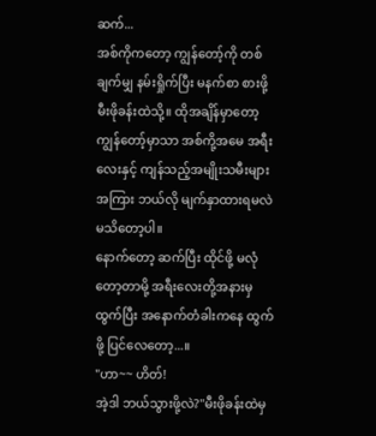ဆက်...
အစ်ကိုကတော့ ကျွန်တော့်ကို တစ်ချက်မျှ နမ်းရှိုက်ပြီး မနက်စာ စားဖို့ မီးဖိုခန်းထဲသို့။ ထိုအချိန်မှာတော့ ကျွန်တော့်မှာသာ အစ်ကို့အမေ အရီးလေးနှင့် ကျန်သည့်အမျိုးသမီးများ အကြား ဘယ်လို မျက်နှာထားရမလဲ မသိတော့ပါ။
နောက်တော့ ဆက်ပြီး ထိုင်ဖို့ မလုံတော့တာမို့ အရီးလေးတို့အနားမှ ထွက်ပြီး အနောက်တံခါးကနေ ထွက်ဖို့ ပြင်လေတော့...။
"ဟာ~~ ဟိတ်!
အဲ့ဒါ ဘယ်သွားဖို့လဲ?"မီးဖိုခန်းထဲမှ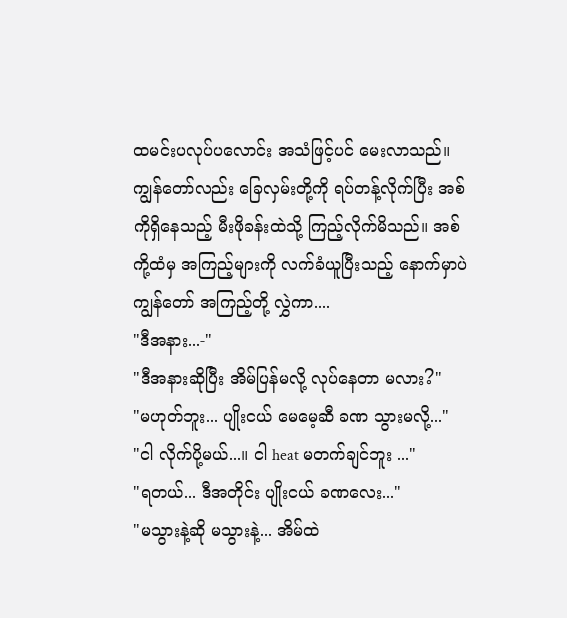ထမင်းပလုပ်ပလောင်း အသံဖြင့်ပင် မေးလာသည်။ ကျွန်တော်လည်း ခြေလှမ်းတို့ကို ရပ်တန့်လိုက်ပြီး အစ်ကိုရှိနေသည့် မီးဖိုခန်းထဲသို့ ကြည့်လိုက်မိသည်။ အစ်ကို့ထံမှ အကြည့်များကို လက်ခံယူပြီးသည့် နောက်မှာပဲ ကျွန်တော် အကြည့်တို့ လွှဲကာ....
"ဒီအနား...-"
"ဒီအနားဆိုပြီး အိမ်ပြန်မလို့ လုပ်နေတာ မလား?"
"မဟုတ်ဘူး... ပျိုးငယ် မေမေ့ဆီ ခဏ သွားမလို့..."
"ငါ လိုက်ပို့မယ်...။ ငါ heat မတက်ချင်ဘူး ..."
"ရတယ်... ဒီအတိုင်း ပျိုးငယ် ခဏလေး..."
"မသွားနဲ့ဆို မသွားနဲ့... အိမ်ထဲ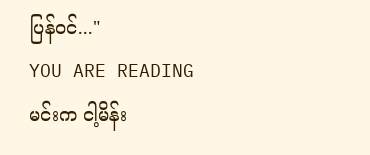ပြန်၀င်..."
YOU ARE READING
မင်းက ငါ့မိန်း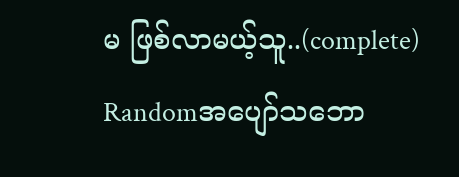မ ဖြစ်လာမယ့်သူ..(complete)
Randomအပျော်သဘော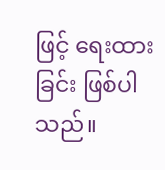ဖြင့် ရေးထားခြင်း ဖြစ်ပါသည်။